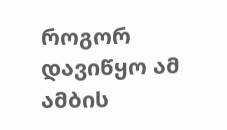როგორ დავიწყო ამ ამბის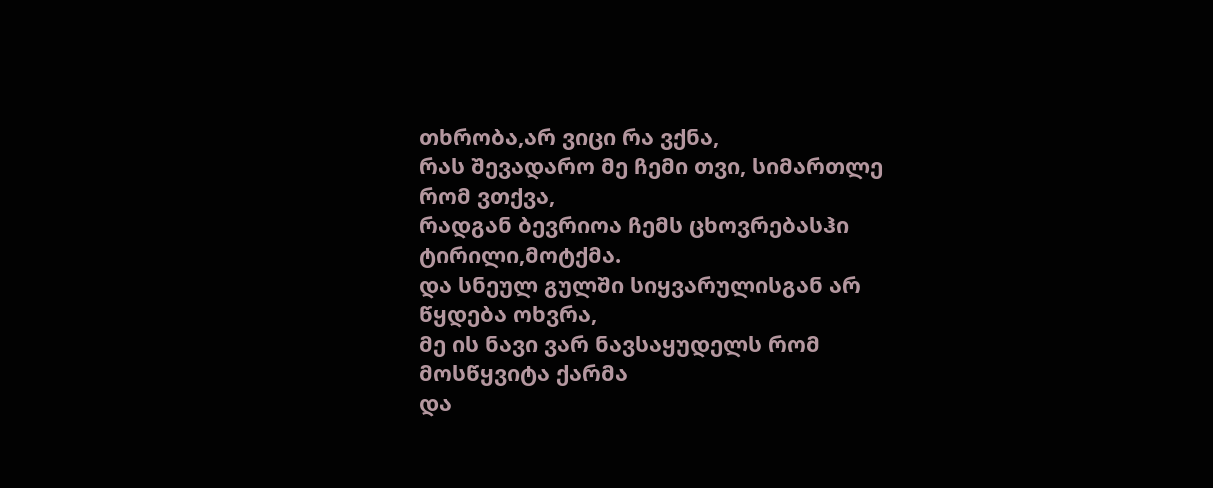თხრობა,არ ვიცი რა ვქნა,
რას შევადარო მე ჩემი თვი, სიმართლე რომ ვთქვა,
რადგან ბევრიოა ჩემს ცხოვრებასჰი ტირილი,მოტქმა.
და სნეულ გულში სიყვარულისგან არ წყდება ოხვრა,
მე ის ნავი ვარ ნავსაყუდელს რომ მოსწყვიტა ქარმა
და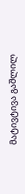მატივტივა გაშლილ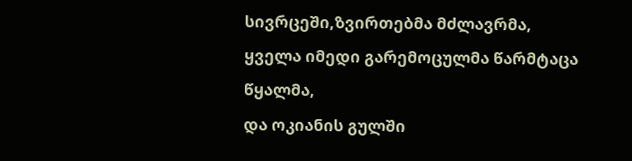სივრცეში,ზვირთებმა მძლავრმა,
ყველა იმედი გარემოცულმა წარმტაცა წყალმა,
და ოკიანის გულში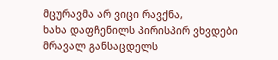მცურავმა არ ვიცი რავქნა,
ხახა დაფჩენილს პირისპირ ვხვდები მრავალ განსაცდელს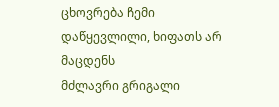ცხოვრება ჩემი დაწყევლილი, ხიფათს არ მაცდენს
მძლავრი გრიგალი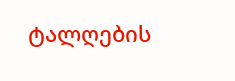ტალღების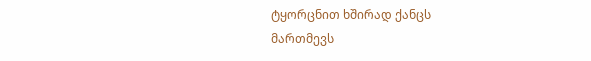ტყორცნით ხშირად ქანცს
მართმევს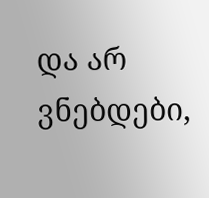და არ ვნებდები,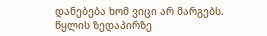დანებება ხომ ვიცი არ მარგებს.
წყლის ზედაპირზე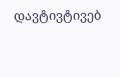დავტივტივებ